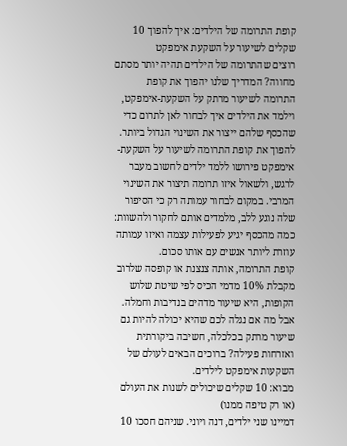קופת התרומה של הילדים: איך להפוך 10 שקלים לשיעור על השקעת אימפקט
רוצים שהתרומה של הילדים תהיה יותר מסתם מחווה? המדריך שלנו יהפוך את קופת התרומה לשיעור מרתק על השקעת-אימפקט, וילמד את הילדים איך לבחור לאן לתרום כדי שהכסף שלהם ייצור את השינוי הגדול ביותר.
להפוך את קופת התרומה לשיעור על השקעת-אימפקט פירושו ללמד ילדים לחשוב מעבר לרגש, ולשאול איזו תרומה תיצור את השינוי המרבי. במקום לבחור עמותה רק כי הסיפור שלה נוגע ללב, מלמדים אותם לחקור ולהשוות: כמה מהכסף יגיע לפעילות עצמה ואיזו עמותה עוזרת ליותר אנשים עם אותו סכום.
קופת התרומה, אותה צנצנת או קופסה שלרוב מקבלת 10% מדמי הכיס לפי שיטת שלוש הקופות, היא שיעור מדהים בנדיבות וחמלה. אבל מה אם נגלה לכם שהיא יכולה להיות גם שיעור מרתק בכלכלה, חשיבה ביקורתית ואזרחות פעילה? ברוכים הבאים לעולם של השקעות אימפקט לילדים.
מבוא: 10 שקלים שיכולים לשנות את העולם (או רק טיפה ממנו)
דמיינו שני ילדים, דנה ויוני. שניהם חסכו 10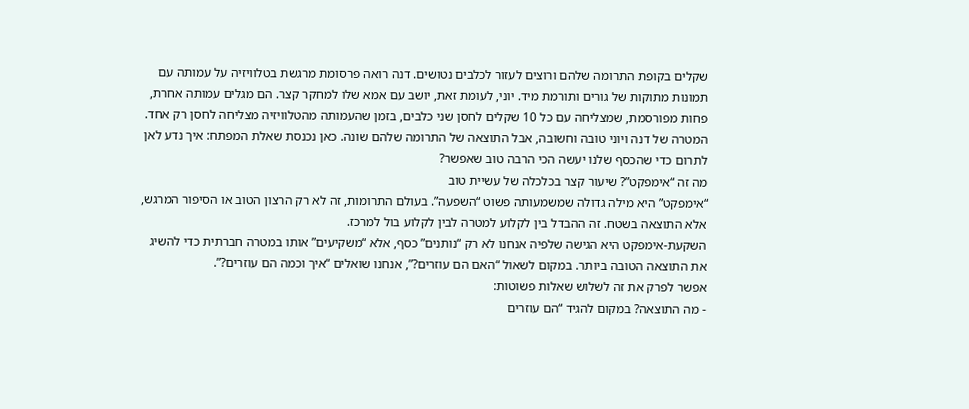שקלים בקופת התרומה שלהם ורוצים לעזור לכלבים נטושים. דנה רואה פרסומת מרגשת בטלוויזיה על עמותה עם תמונות מתוקות של גורים ותורמת מיד. יוני, לעומת זאת, יושב עם אמא שלו למחקר קצר. הם מגלים עמותה אחרת, פחות מפורסמת, שמצליחה עם כל 10 שקלים לחסן שני כלבים, בזמן שהעמותה מהטלוויזיה מצליחה לחסן רק אחד.
המטרה של דנה ויוני טובה וחשובה, אבל התוצאה של התרומה שלהם שונה. כאן נכנסת שאלת המפתח: איך נדע לאן לתרום כדי שהכסף שלנו יעשה הכי הרבה טוב שאפשר?
מה זה “אימפקט”? שיעור קצר בכלכלה של עשיית טוב
“אימפקט” היא מילה גדולה שמשמעותה פשוט “השפעה”. בעולם התרומות, זה לא רק הרצון הטוב או הסיפור המרגש, אלא התוצאה בשטח. זה ההבדל בין לקלוע למטרה לבין לקלוע בול למרכז.
השקעת-אימפקט היא הגישה שלפיה אנחנו לא רק “נותנים” כסף, אלא “משקיעים” אותו במטרה חברתית כדי להשיג את התוצאה הטובה ביותר. במקום לשאול “האם הם עוזרים?”, אנחנו שואלים “איך וכמה הם עוזרים?”.
אפשר לפרק את זה לשלוש שאלות פשוטות:
- מה התוצאה? במקום להגיד “הם עוזרים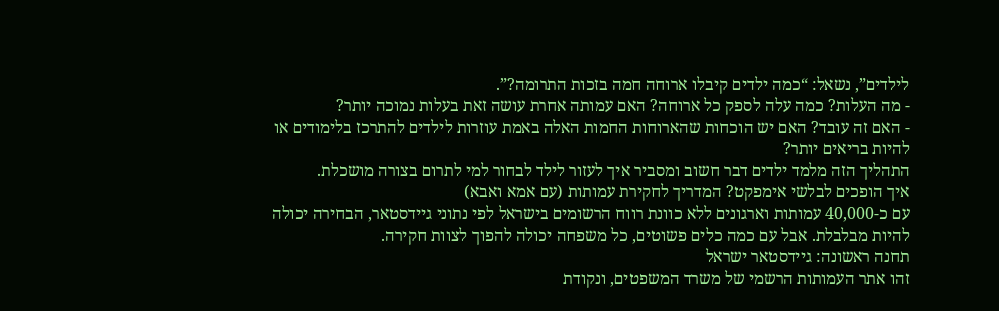לילדים”, נשאל: “כמה ילדים קיבלו ארוחה חמה בזכות התרומה?”.
- מה העלות? כמה עלה לספק כל ארוחה? האם עמותה אחרת עושה זאת בעלות נמוכה יותר?
- האם זה עובד? האם יש הוכחות שהארוחות החמות האלה באמת עוזרות לילדים להתרכז בלימודים או להיות בריאים יותר?
התהליך הזה מלמד ילדים דבר חשוב ומסביר איך לעזור לילד לבחור למי לתרום בצורה מושכלת.
איך הופכים לבלשי אימפקט? המדריך לחקירת עמותות (עם אמא ואבא)
עם כ-40,000 עמותות וארגונים ללא כוונת רווח הרשומים בישראל לפי נתוני גיידסטאר, הבחירה יכולה להיות מבלבלת. אבל עם כמה כלים פשוטים, כל משפחה יכולה להפוך לצוות חקירה.
תחנה ראשונה: גיידסטאר ישראל
זהו אתר העמותות הרשמי של משרד המשפטים, ונקודת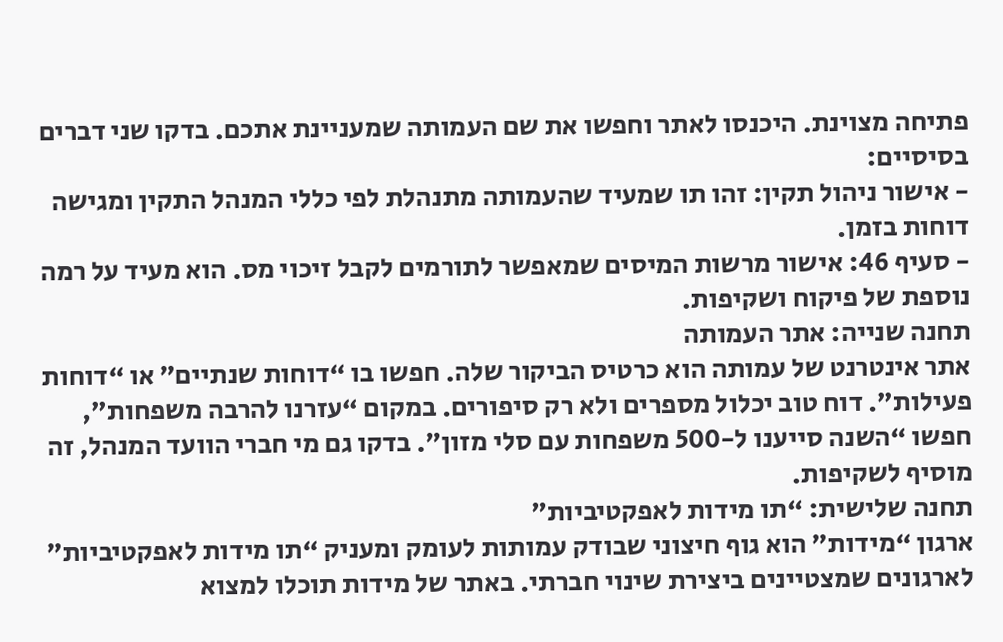פתיחה מצוינת. היכנסו לאתר וחפשו את שם העמותה שמעניינת אתכם. בדקו שני דברים בסיסיים:
- אישור ניהול תקין: זהו תו שמעיד שהעמותה מתנהלת לפי כללי המנהל התקין ומגישה דוחות בזמן.
- סעיף 46: אישור מרשות המיסים שמאפשר לתורמים לקבל זיכוי מס. הוא מעיד על רמה נוספת של פיקוח ושקיפות.
תחנה שנייה: אתר העמותה
אתר אינטרנט של עמותה הוא כרטיס הביקור שלה. חפשו בו “דוחות שנתיים” או “דוחות פעילות”. דוח טוב יכלול מספרים ולא רק סיפורים. במקום “עזרנו להרבה משפחות”, חפשו “השנה סייענו ל-500 משפחות עם סלי מזון”. בדקו גם מי חברי הוועד המנהל, זה מוסיף לשקיפות.
תחנה שלישית: “תו מידות לאפקטיביות”
ארגון “מידות” הוא גוף חיצוני שבודק עמותות לעומק ומעניק “תו מידות לאפקטיביות” לארגונים שמצטיינים ביצירת שינוי חברתי. באתר של מידות תוכלו למצוא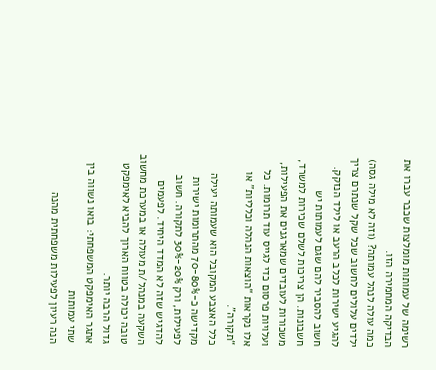רשימה של עמותות מומלצות שכבר עברו את הבדיקה המחמירה הזו.
כמה עולה לנהל עמותה? (וזה לא מילה גסה)
ילדים עלולים לחשוב שכל שקל שנתרם צריך להגיע ישירות לכלב הרעב או לילד הנזקק. חשוב להסביר להם שגם לעמותות יש חשבונות. הן צריכות לשלם שכירות למשרד, משכורות לעובדים שמארגנים את הפעילות, ועלויות פרסום כדי לגייס עוד תרומות. כל אלו נקראות “הוצאות הנהלה וכלליות” או “תקורה”.
כלל האצבע המקובל הוא שעמותה יעילה מקדישה כ-70-80% מהתרומות ישירות לפעילות, ורק 20%-30% לתקורה. חשוב להדגיש שזה לא המדד היחיד. לפעמים השקעה במנהל/ת מעולה או במערכת מחשוב טובה יכולה בטווח הארוך להביא לאימפקט גדול הרבה יותר.
אתגר האימפקט המשפחתי: בואו נשווה בין שתי עמותות
הנה רעיון לפעילות משפחתית מהנה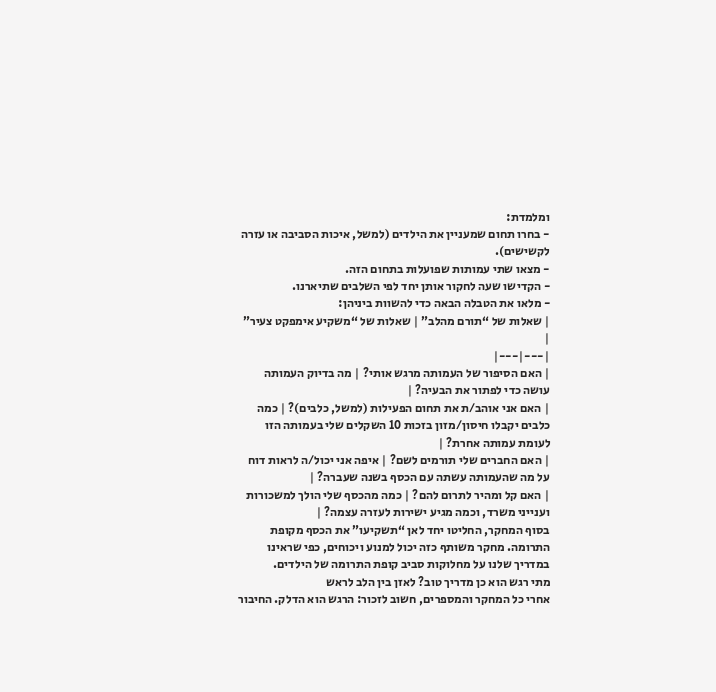ומלמדת:
- בחרו תחום שמעניין את הילדים (למשל, איכות הסביבה או עזרה לקשישים).
- מצאו שתי עמותות שפועלות בתחום הזה.
- הקדישו שעה לחקור אותן יחד לפי השלבים שתיארנו.
- מלאו את הטבלה הבאה כדי להשוות ביניהן:
| שאלות של “תורם מהלב” | שאלות של “משקיע אימפקט צעיר” |
|---|---|
| האם הסיפור של העמותה מרגש אותי? | מה בדיוק העמותה עושה כדי לפתור את הבעיה? |
| האם אני אוהב/ת את תחום הפעילות (למשל, כלבים)? | כמה כלבים יקבלו חיסון/מזון בזכות 10 השקלים שלי בעמותה הזו לעומת עמותה אחרת? |
| האם החברים שלי תורמים לשם? | איפה אני יכול/ה לראות דוח על מה שהעמותה עשתה עם הכסף בשנה שעברה? |
| האם קל ומהיר לתרום להם? | כמה מהכסף שלי הולך למשכורות וענייני משרד, וכמה מגיע ישירות לעזרה עצמה? |
בסוף המחקר, החליטו יחד לאן “תשקיעו” את הכסף מקופת התרומה. מחקר משותף כזה יכול למנוע ויכוחים, כפי שראינו במדריך שלנו על מחלוקות סביב קופת התרומה של הילדים.
מתי רגש הוא כן מדריך טוב? לאזן בין הלב לראש
אחרי כל המחקר והמספרים, חשוב לזכור: הרגש הוא הדלק. החיבור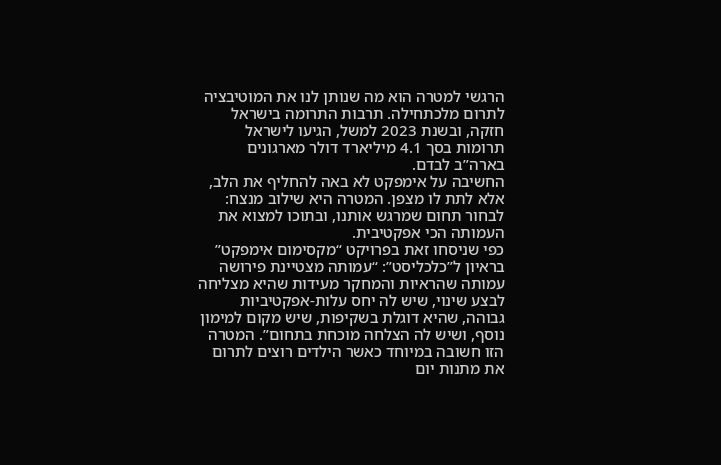הרגשי למטרה הוא מה שנותן לנו את המוטיבציה לתרום מלכתחילה. תרבות התרומה בישראל חזקה, ובשנת 2023 למשל, הגיעו לישראל תרומות בסך 4.1 מיליארד דולר מארגונים בארה”ב לבדם.
החשיבה על אימפקט לא באה להחליף את הלב, אלא לתת לו מצפן. המטרה היא שילוב מנצח: לבחור תחום שמרגש אותנו, ובתוכו למצוא את העמותה הכי אפקטיבית.
כפי שניסחו זאת בפרויקט “מקסימום אימפקט” בראיון ל”כלכליסט”: “עמותה מצטיינת פירושה עמותה שהראיות והמחקר מעידות שהיא מצליחה לבצע שינוי, שיש לה יחס עלות-אפקטיביות גבוהה, שהיא דוגלת בשקיפות, שיש מקום למימון נוסף, ושיש לה הצלחה מוכחת בתחום”. המטרה הזו חשובה במיוחד כאשר הילדים רוצים לתרום את מתנות יום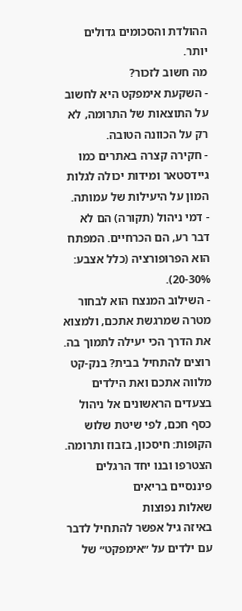ההולדת והסכומים גדולים יותר.
מה חשוב לזכור?
- השקעת אימפקט היא לחשוב על התוצאות של התרומה, לא רק על הכוונה הטובה.
- חקירה קצרה באתרים כמו גיידסטאר ומידות יכולה לגלות המון על היעילות של עמותה.
- דמי ניהול (תקורה) הם לא דבר רע, הם הכרחיים. המפתח הוא הפרופורציה (כלל אצבע: 20-30%).
- השילוב המנצח הוא לבחור מטרה שמרגשת אתכם, ולמצוא את הדרך הכי יעילה לתמוך בה.
רוצים להתחיל בבית? בנק-קט מלווה אתכם ואת הילדים בצעדים הראשונים אל ניהול כסף חכם, לפי שיטת שלוש הקופות: חיסכון, בזבוז ותרומה. הצטרפו ובנו יחד הרגלים פיננסיים בריאים
שאלות נפוצות
באיזה גיל אפשר להתחיל לדבר עם ילדים על ״אימפקט״ של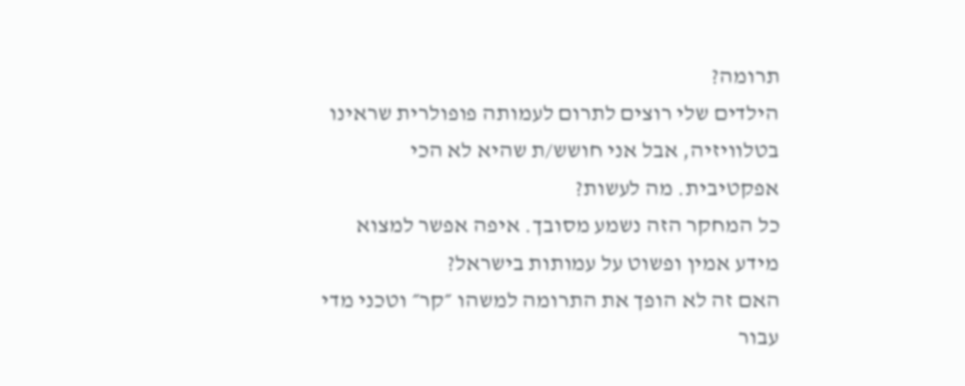תרומה?
הילדים שלי רוצים לתרום לעמותה פופולרית שראינו בטלוויזיה, אבל אני חושש/ת שהיא לא הכי אפקטיבית. מה לעשות?
כל המחקר הזה נשמע מסובך. איפה אפשר למצוא מידע אמין ופשוט על עמותות בישראל?
האם זה לא הופך את התרומה למשהו ״קר״ וטכני מדי עבור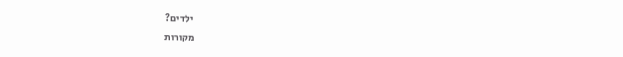ילדים?
מקורות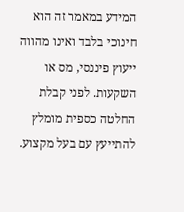המידע במאמר זה הוא חינוכי בלבד ואינו מהווה ייעוץ פיננסי, מס או השקעות. לפני קבלת החלטה כספית מומלץ להתייעץ עם בעל מקצוע.